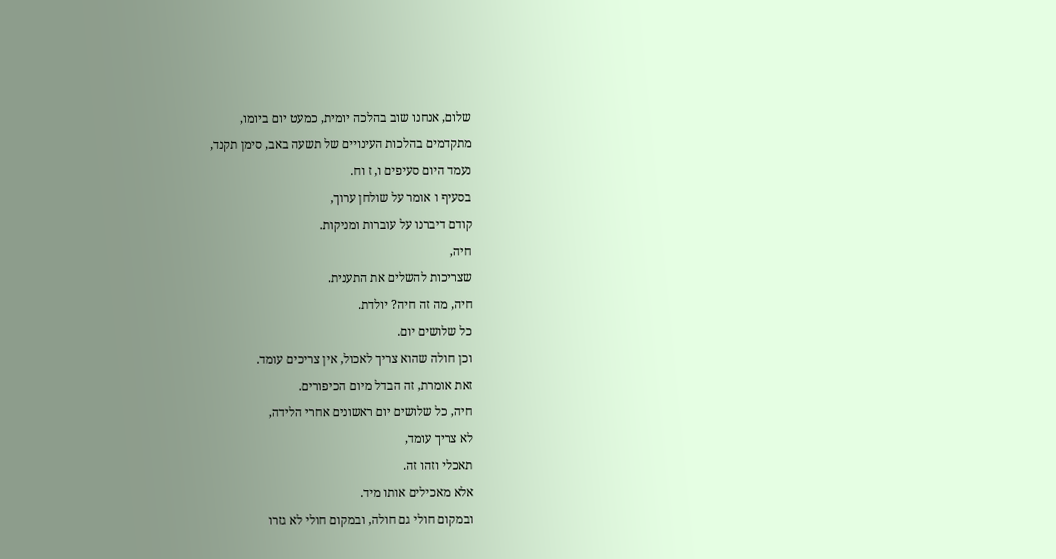שלום, אנחנו שוב בהלכה יומית, כמעט יום ביומו,
מתקדמים בהלכות העינויים של תשעה באב, סימן תקנד,
נעמד היום סעיפים ו, ז וח.
בסעיף ו אומר על שולחן ערוך,
קודם דיברנו על עוברות ומניקות.
חיה,
שצריכות להשלים את התענית.
חיה, מה זה חיה? יולדת.
כל שלושים יום.
וכן חולה שהוא צריך לאכול, אין צריכים עומד.
זאת אומרת, זה הבדל מיום הכיפורים.
חיה, כל שלושים יום ראשונים אחרי הלידה,
לא צריך עומד,
תאכלי וזהו זה.
אלא מאכילים אותו מיד.
ובמקום חולי גם חולה, ובמקום חולי לא גזרו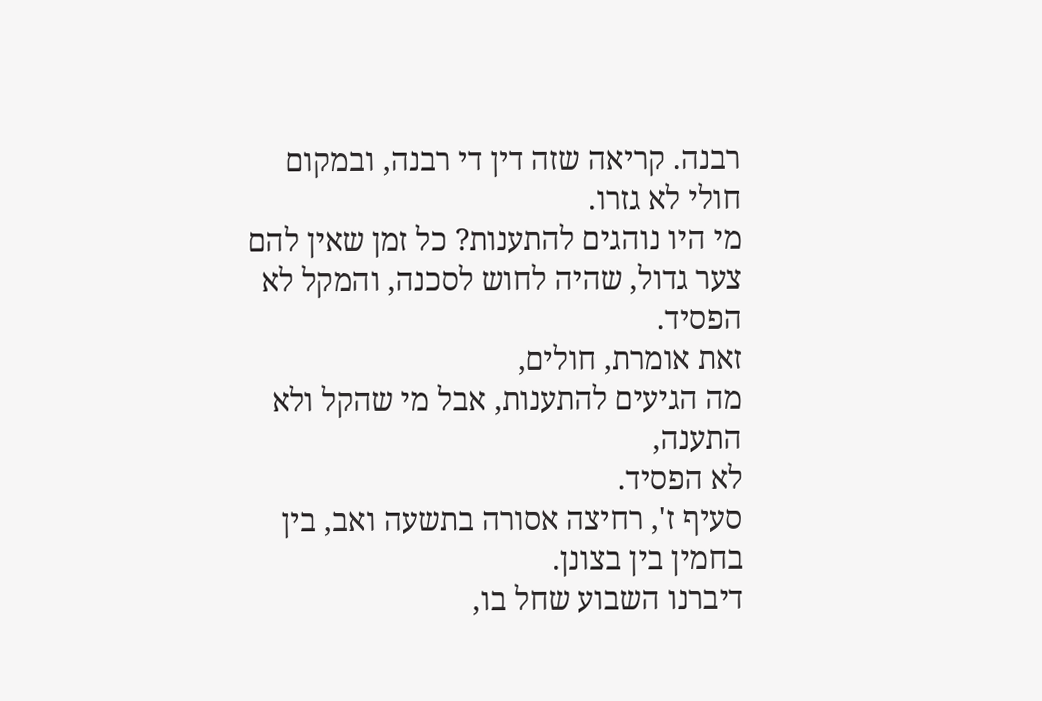רבנה. קריאה שזה דין די רבנה, ובמקום חולי לא גזרו.
מי היו נוהגים להתענות? כל זמן שאין להם צער גדול, שהיה לחוש לסכנה, והמקל לא הפסיד.
זאת אומרת, חולים,
מה הגיעים להתענות, אבל מי שהקל ולא התענה,
לא הפסיד.
סעיף ז', רחיצה אסורה בתשעה ואב, בין בחמין בין בצונן.
דיברנו השבוע שחל בו,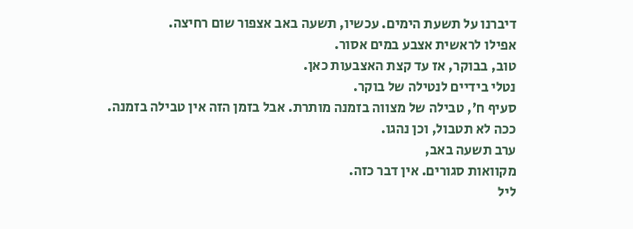דיברנו על תשעת הימים. עכשיו, תשעה באב אצפור שום רחיצה.
אפילו לראשית אצבע במים אסור.
טוב, בבוקר, אז עד קצת האצבעות כאן.
נטלי בידיים לנטילה של בוקר.
סעיף ח', טבילה של מצווה בזמנה מותרת. אבל בזמן הזה אין טבילה בזמנה.
ככה לא תטבול, וכן נהגו.
ערב תשעה באב,
מקוואות סגורים. אין דבר כזה.
ליל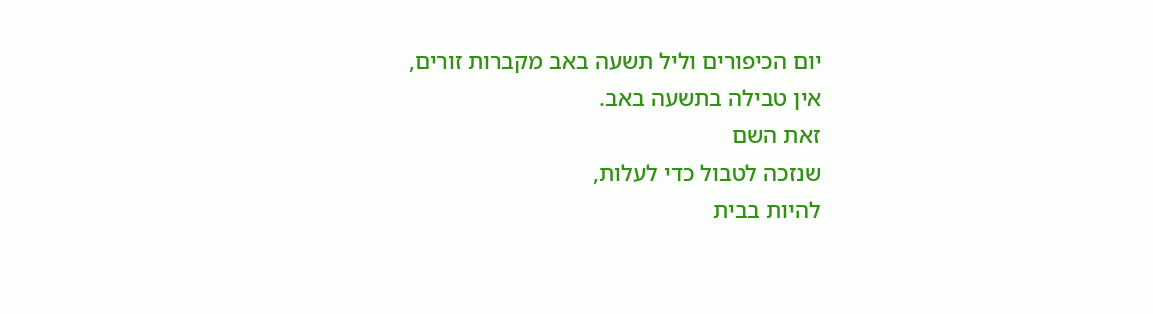יום הכיפורים וליל תשעה באב מקברות זורים,
אין טבילה בתשעה באב.
זאת השם
שנזכה לטבול כדי לעלות,
להיות בבית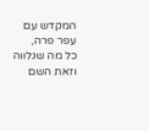המקדש עם עפר פרה,
כל מה שנלווה וזאת השם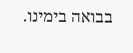בבואה בימינו.